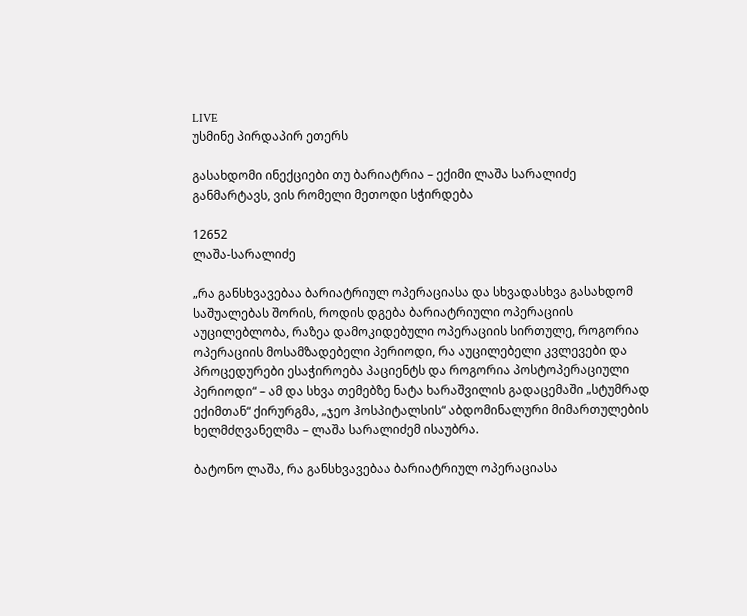LIVE
უსმინე პირდაპირ ეთერს

გასახდომი ინექციები თუ ბარიატრია – ექიმი ლაშა სარალიძე განმარტავს, ვის რომელი მეთოდი სჭირდება

12652
ლაშა-სარალიძე

„რა განსხვავებაა ბარიატრიულ ოპერაციასა და სხვადასხვა გასახდომ საშუალებას შორის, როდის დგება ბარიატრიული ოპერაციის აუცილებლობა, რაზეა დამოკიდებული ოპერაციის სირთულე, როგორია ოპერაციის მოსამზადებელი პერიოდი, რა აუცილებელი კვლევები და პროცედურები ესაჭიროება პაციენტს და როგორია პოსტოპერაციული პერიოდი“ – ამ და სხვა თემებზე ნატა ხარაშვილის გადაცემაში „სტუმრად ექიმთან“ ქირურგმა, „ჯეო ჰოსპიტალსის“ აბდომინალური მიმართულების ხელმძღვანელმა – ლაშა სარალიძემ ისაუბრა.

ბატონო ლაშა, რა განსხვავებაა ბარიატრიულ ოპერაციასა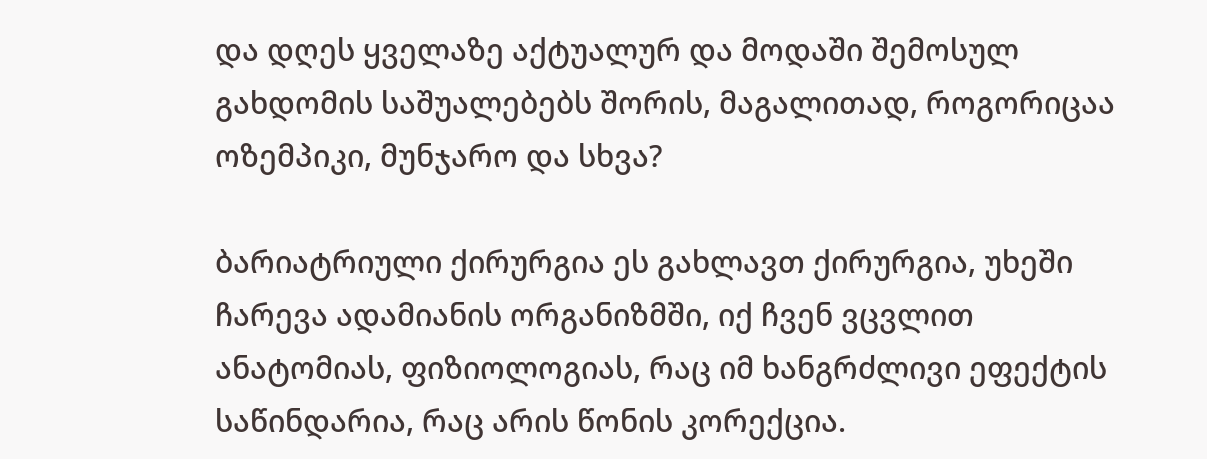და დღეს ყველაზე აქტუალურ და მოდაში შემოსულ გახდომის საშუალებებს შორის, მაგალითად, როგორიცაა ოზემპიკი, მუნჯარო და სხვა?

ბარიატრიული ქირურგია ეს გახლავთ ქირურგია, უხეში ჩარევა ადამიანის ორგანიზმში, იქ ჩვენ ვცვლით ანატომიას, ფიზიოლოგიას, რაც იმ ხანგრძლივი ეფექტის საწინდარია, რაც არის წონის კორექცია.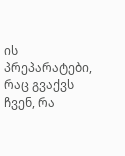ის პრეპარატები, რაც გვაქვს ჩვენ, რა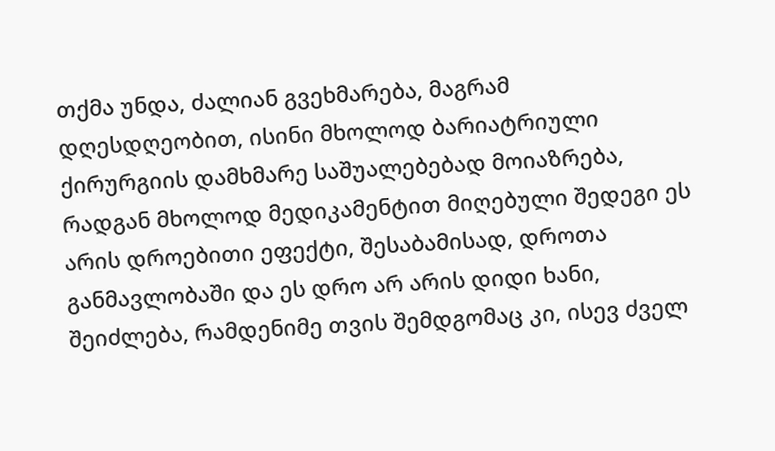თქმა უნდა, ძალიან გვეხმარება, მაგრამ დღესდღეობით, ისინი მხოლოდ ბარიატრიული ქირურგიის დამხმარე საშუალებებად მოიაზრება, რადგან მხოლოდ მედიკამენტით მიღებული შედეგი ეს არის დროებითი ეფექტი, შესაბამისად, დროთა განმავლობაში და ეს დრო არ არის დიდი ხანი, შეიძლება, რამდენიმე თვის შემდგომაც კი, ისევ ძველ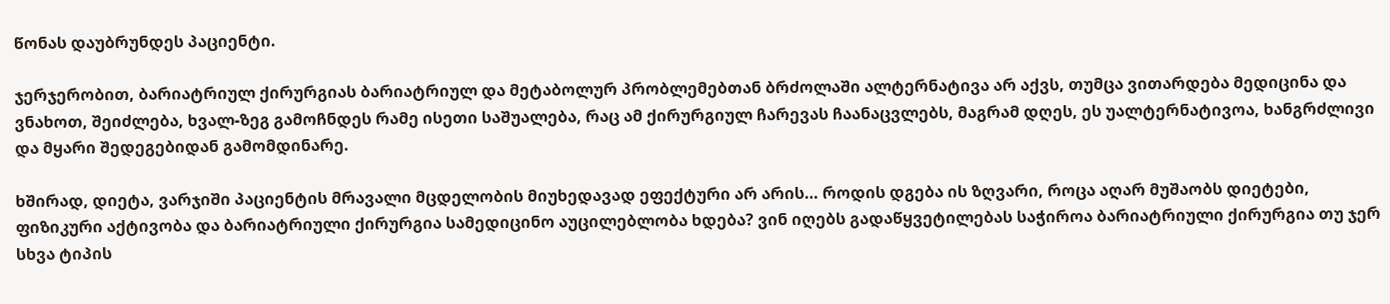წონას დაუბრუნდეს პაციენტი.

ჯერჯერობით, ბარიატრიულ ქირურგიას ბარიატრიულ და მეტაბოლურ პრობლემებთან ბრძოლაში ალტერნატივა არ აქვს, თუმცა ვითარდება მედიცინა და ვნახოთ, შეიძლება, ხვალ-ზეგ გამოჩნდეს რამე ისეთი საშუალება, რაც ამ ქირურგიულ ჩარევას ჩაანაცვლებს, მაგრამ დღეს, ეს უალტერნატივოა, ხანგრძლივი და მყარი შედეგებიდან გამომდინარე.

ხშირად, დიეტა, ვარჯიში პაციენტის მრავალი მცდელობის მიუხედავად ეფექტური არ არის… როდის დგება ის ზღვარი, როცა აღარ მუშაობს დიეტები, ფიზიკური აქტივობა და ბარიატრიული ქირურგია სამედიცინო აუცილებლობა ხდება? ვინ იღებს გადაწყვეტილებას საჭიროა ბარიატრიული ქირურგია თუ ჯერ სხვა ტიპის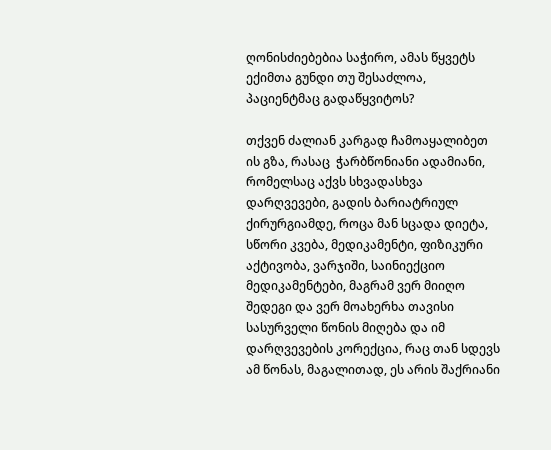ღონისძიებებია საჭირო, ამას წყვეტს ექიმთა გუნდი თუ შესაძლოა, პაციენტმაც გადაწყვიტოს?

თქვენ ძალიან კარგად ჩამოაყალიბეთ ის გზა, რასაც  ჭარბწონიანი ადამიანი, რომელსაც აქვს სხვადასხვა დარღვევები, გადის ბარიატრიულ ქირურგიამდე, როცა მან სცადა დიეტა, სწორი კვება, მედიკამენტი, ფიზიკური აქტივობა, ვარჯიში, საინიექციო მედიკამენტები, მაგრამ ვერ მიიღო შედეგი და ვერ მოახერხა თავისი სასურველი წონის მიღება და იმ დარღვევების კორექცია, რაც თან სდევს ამ წონას, მაგალითად, ეს არის შაქრიანი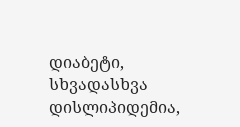დიაბეტი, სხვადასხვა დისლიპიდემია,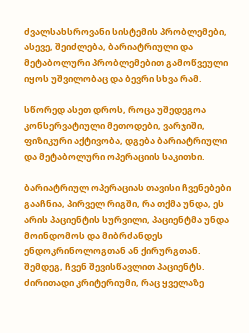ძვალსახსროვანი სისტემის პრობლემები, ასევე, შეიძლება, ბარიატრიული და მეტაბოლური პრობლემებით გამოწვეული იყოს უშვილობაც და ბევრი სხვა რამ.

სწორედ ასეთ დროს, როცა უშედეგოა კონსერვატიული მეთოდები, ვარჯიში, ფიზიკური აქტივობა, დგება ბარიატრიული და მეტაბოლური ოპერაციის საკითხი.

ბარიატრიულ ოპერაციას თავისი ჩვენებები გააჩნია, პირველ რიგში, რა თქმა უნდა, ეს არის პაციენტის სურვილი, პაციენტმა უნდა მოინდომოს და მიბრძანდეს ენდოკრინოლოგთან ან ქირურგთან. შემდეგ, ჩვენ შევისწავლით პაციენტს. ძირითადი კრიტერიუმი, რაც ყველაზე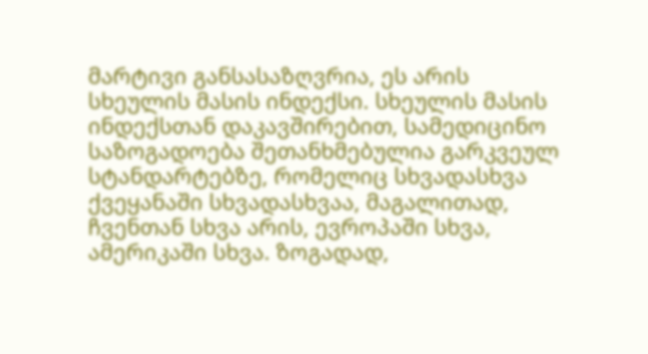მარტივი განსასაზღვრია, ეს არის სხეულის მასის ინდექსი. სხეულის მასის ინდექსთან დაკავშირებით, სამედიცინო საზოგადოება შეთანხმებულია გარკვეულ სტანდარტებზე, რომელიც სხვადასხვა ქვეყანაში სხვადასხვაა, მაგალითად, ჩვენთან სხვა არის, ევროპაში სხვა, ამერიკაში სხვა. ზოგადად,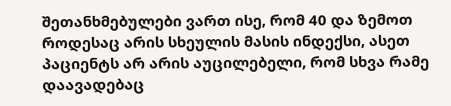შეთანხმებულები ვართ ისე, რომ 40 და ზემოთ როდესაც არის სხეულის მასის ინდექსი, ასეთ პაციენტს არ არის აუცილებელი, რომ სხვა რამე დაავადებაც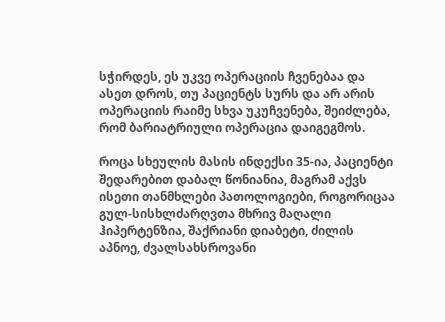სჭირდეს, ეს უკვე ოპერაციის ჩვენებაა და ასეთ დროს, თუ პაციენტს სურს და არ არის ოპერაციის რაიმე სხვა უკუჩვენება, შეიძლება, რომ ბარიატრიული ოპერაცია დაიგეგმოს.

როცა სხეულის მასის ინდექსი 35-ია, პაციენტი შედარებით დაბალ წონიანია, მაგრამ აქვს ისეთი თანმხლები პათოლოგიები, როგორიცაა გულ-სისხლძარღვთა მხრივ მაღალი ჰიპერტენზია, შაქრიანი დიაბეტი, ძილის აპნოე, ძვალსახსროვანი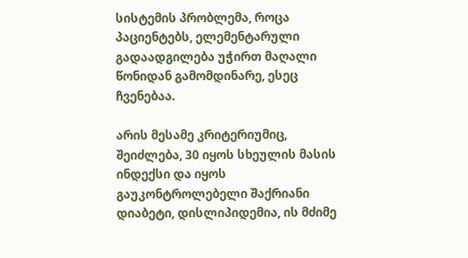სისტემის პრობლემა, როცა პაციენტებს, ელემენტარული გადაადგილება უჭირთ მაღალი წონიდან გამომდინარე, ესეც ჩვენებაა.

არის მესამე კრიტერიუმიც, შეიძლება, 30 იყოს სხეულის მასის ინდექსი და იყოს გაუკონტროლებელი შაქრიანი დიაბეტი, დისლიპიდემია, ის მძიმე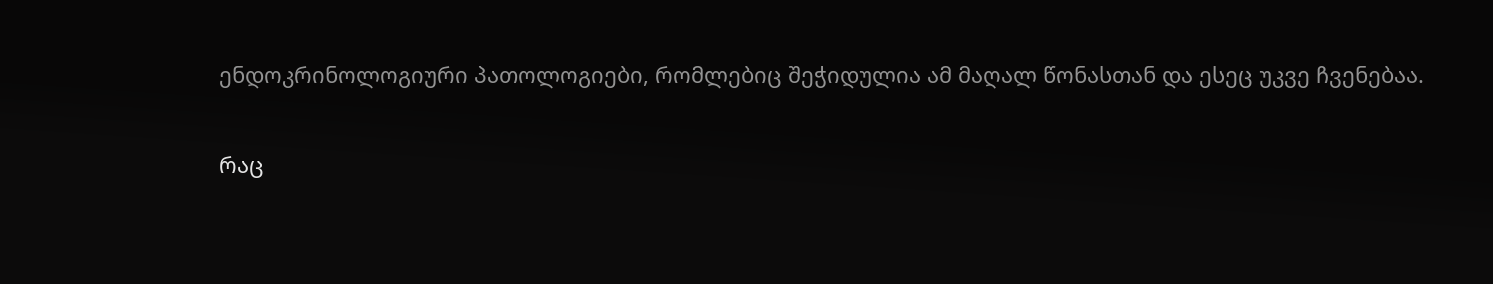ენდოკრინოლოგიური პათოლოგიები, რომლებიც შეჭიდულია ამ მაღალ წონასთან და ესეც უკვე ჩვენებაა.

რაც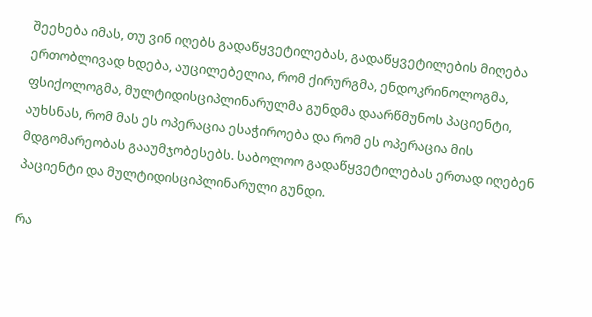შეეხება იმას, თუ ვინ იღებს გადაწყვეტილებას, გადაწყვეტილების მიღება ერთობლივად ხდება, აუცილებელია, რომ ქირურგმა, ენდოკრინოლოგმა, ფსიქოლოგმა, მულტიდისციპლინარულმა გუნდმა დაარწმუნოს პაციენტი, აუხსნას, რომ მას ეს ოპერაცია ესაჭიროება და რომ ეს ოპერაცია მის მდგომარეობას გააუმჯობესებს. საბოლოო გადაწყვეტილებას ერთად იღებენ პაციენტი და მულტიდისციპლინარული გუნდი.

რა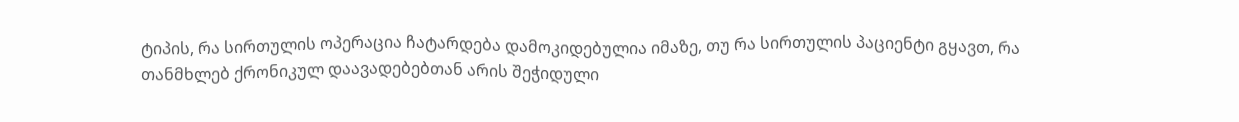ტიპის, რა სირთულის ოპერაცია ჩატარდება დამოკიდებულია იმაზე, თუ რა სირთულის პაციენტი გყავთ, რა თანმხლებ ქრონიკულ დაავადებებთან არის შეჭიდული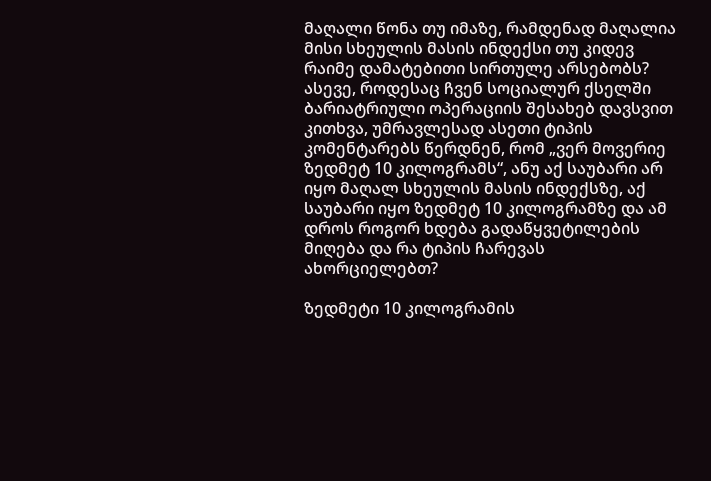მაღალი წონა თუ იმაზე, რამდენად მაღალია მისი სხეულის მასის ინდექსი თუ კიდევ რაიმე დამატებითი სირთულე არსებობს? ასევე, როდესაც ჩვენ სოციალურ ქსელში ბარიატრიული ოპერაციის შესახებ დავსვით კითხვა, უმრავლესად ასეთი ტიპის კომენტარებს წერდნენ, რომ „ვერ მოვერიე ზედმეტ 10 კილოგრამს“, ანუ აქ საუბარი არ იყო მაღალ სხეულის მასის ინდექსზე, აქ საუბარი იყო ზედმეტ 10 კილოგრამზე და ამ დროს როგორ ხდება გადაწყვეტილების მიღება და რა ტიპის ჩარევას ახორციელებთ?

ზედმეტი 10 კილოგრამის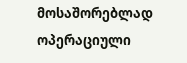მოსაშორებლად ოპერაციული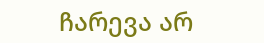ჩარევა არ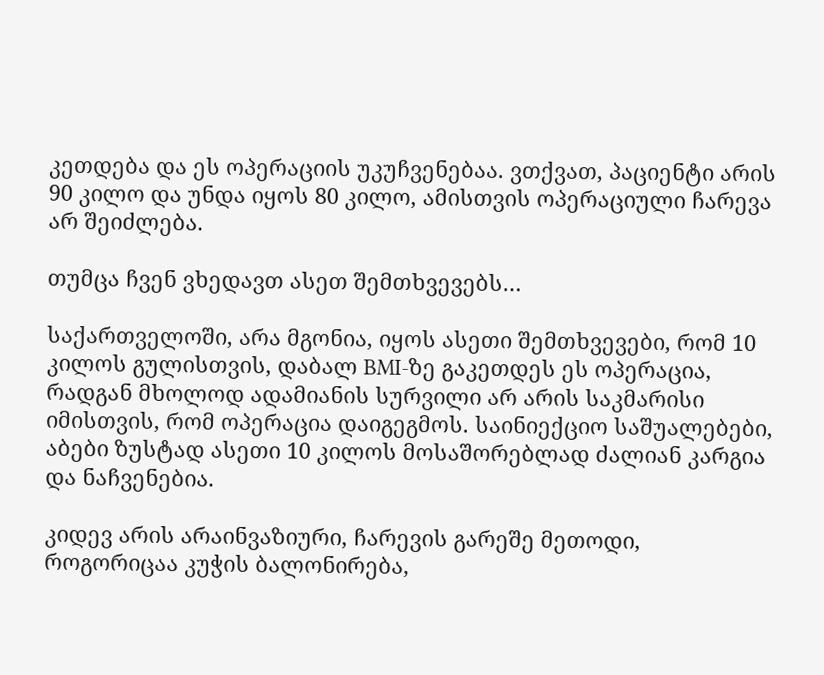კეთდება და ეს ოპერაციის უკუჩვენებაა. ვთქვათ, პაციენტი არის 90 კილო და უნდა იყოს 80 კილო, ამისთვის ოპერაციული ჩარევა არ შეიძლება.

თუმცა ჩვენ ვხედავთ ასეთ შემთხვევებს…

საქართველოში, არა მგონია, იყოს ასეთი შემთხვევები, რომ 10 კილოს გულისთვის, დაბალ BMI-ზე გაკეთდეს ეს ოპერაცია, რადგან მხოლოდ ადამიანის სურვილი არ არის საკმარისი იმისთვის, რომ ოპერაცია დაიგეგმოს. საინიექციო საშუალებები, აბები ზუსტად ასეთი 10 კილოს მოსაშორებლად ძალიან კარგია და ნაჩვენებია.

კიდევ არის არაინვაზიური, ჩარევის გარეშე მეთოდი, როგორიცაა კუჭის ბალონირება,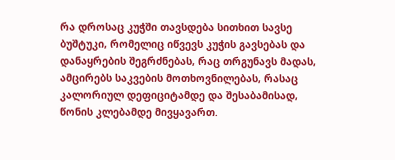რა დროსაც კუჭში თავსდება სითხით სავსე ბუშტუკი, რომელიც იწვევს კუჭის გავსებას და დანაყრების შეგრძნებას, რაც თრგუნავს მადას, ამცირებს საკვების მოთხოვნილებას, რასაც კალორიულ დეფიციტამდე და შესაბამისად, წონის კლებამდე მივყავართ.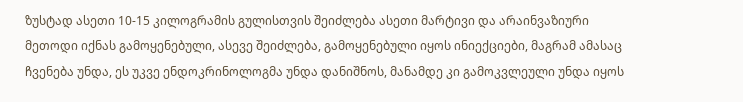ზუსტად ასეთი 10-15 კილოგრამის გულისთვის შეიძლება ასეთი მარტივი და არაინვაზიური მეთოდი იქნას გამოყენებული, ასევე შეიძლება, გამოყენებული იყოს ინიექციები, მაგრამ ამასაც ჩვენება უნდა, ეს უკვე ენდოკრინოლოგმა უნდა დანიშნოს, მანამდე კი გამოკვლეული უნდა იყოს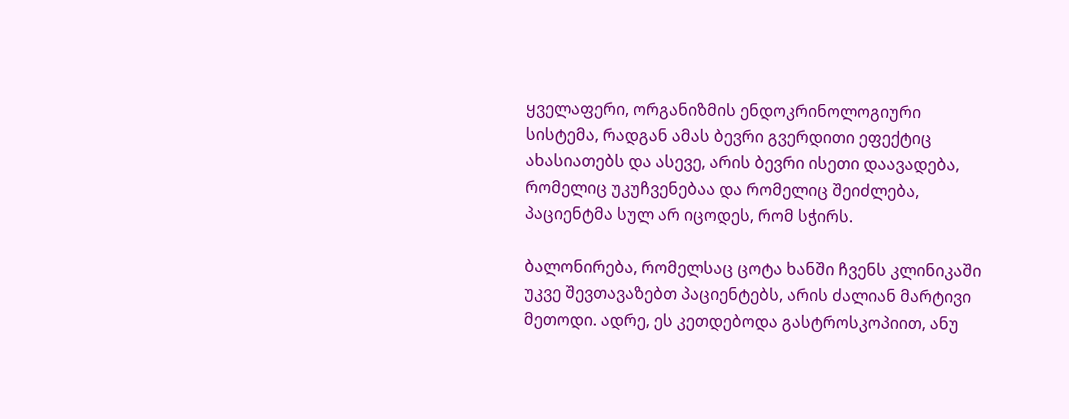ყველაფერი, ორგანიზმის ენდოკრინოლოგიური სისტემა, რადგან ამას ბევრი გვერდითი ეფექტიც ახასიათებს და ასევე, არის ბევრი ისეთი დაავადება, რომელიც უკუჩვენებაა და რომელიც შეიძლება, პაციენტმა სულ არ იცოდეს, რომ სჭირს.

ბალონირება, რომელსაც ცოტა ხანში ჩვენს კლინიკაში უკვე შევთავაზებთ პაციენტებს, არის ძალიან მარტივი მეთოდი. ადრე, ეს კეთდებოდა გასტროსკოპიით, ანუ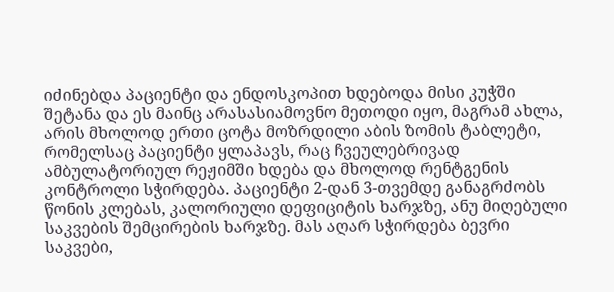იძინებდა პაციენტი და ენდოსკოპით ხდებოდა მისი კუჭში შეტანა და ეს მაინც არასასიამოვნო მეთოდი იყო, მაგრამ ახლა, არის მხოლოდ ერთი ცოტა მოზრდილი აბის ზომის ტაბლეტი, რომელსაც პაციენტი ყლაპავს, რაც ჩვეულებრივად ამბულატორიულ რეჟიმში ხდება და მხოლოდ რენტგენის კონტროლი სჭირდება. პაციენტი 2-დან 3-თვემდე განაგრძობს წონის კლებას, კალორიული დეფიციტის ხარჯზე, ანუ მიღებული საკვების შემცირების ხარჯზე. მას აღარ სჭირდება ბევრი საკვები,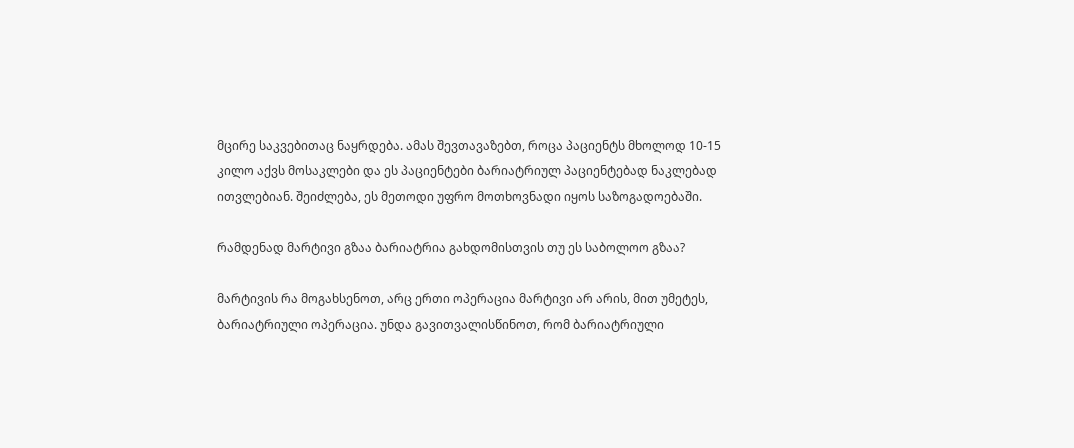მცირე საკვებითაც ნაყრდება. ამას შევთავაზებთ, როცა პაციენტს მხოლოდ 10-15 კილო აქვს მოსაკლები და ეს პაციენტები ბარიატრიულ პაციენტებად ნაკლებად ითვლებიან. შეიძლება, ეს მეთოდი უფრო მოთხოვნადი იყოს საზოგადოებაში.

რამდენად მარტივი გზაა ბარიატრია გახდომისთვის თუ ეს საბოლოო გზაა?

მარტივის რა მოგახსენოთ, არც ერთი ოპერაცია მარტივი არ არის, მით უმეტეს, ბარიატრიული ოპერაცია. უნდა გავითვალისწინოთ, რომ ბარიატრიული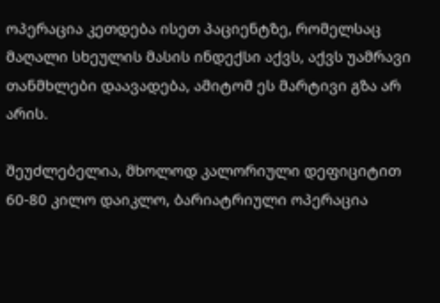ოპერაცია კეთდება ისეთ პაციენტზე, რომელსაც მაღალი სხეულის მასის ინდექსი აქვს, აქვს უამრავი თანმხლები დაავადება, ამიტომ ეს მარტივი გზა არ არის.

შეუძლებელია, მხოლოდ კალორიული დეფიციტით 60-80 კილო დაიკლო, ბარიატრიული ოპერაცია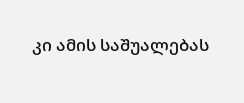კი ამის საშუალებას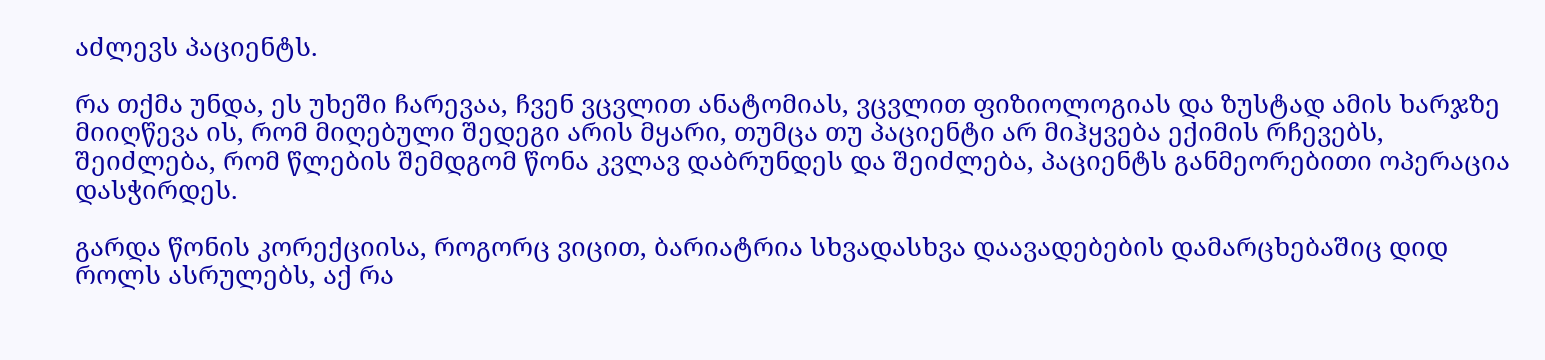აძლევს პაციენტს.

რა თქმა უნდა, ეს უხეში ჩარევაა, ჩვენ ვცვლით ანატომიას, ვცვლით ფიზიოლოგიას და ზუსტად ამის ხარჯზე მიიღწევა ის, რომ მიღებული შედეგი არის მყარი, თუმცა თუ პაციენტი არ მიჰყვება ექიმის რჩევებს, შეიძლება, რომ წლების შემდგომ წონა კვლავ დაბრუნდეს და შეიძლება, პაციენტს განმეორებითი ოპერაცია დასჭირდეს.

გარდა წონის კორექციისა, როგორც ვიცით, ბარიატრია სხვადასხვა დაავადებების დამარცხებაშიც დიდ როლს ასრულებს, აქ რა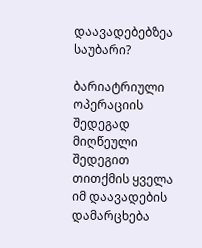დაავადებებზეა საუბარი?

ბარიატრიული ოპერაციის შედეგად მიღწეული შედეგით თითქმის ყველა იმ დაავადების დამარცხება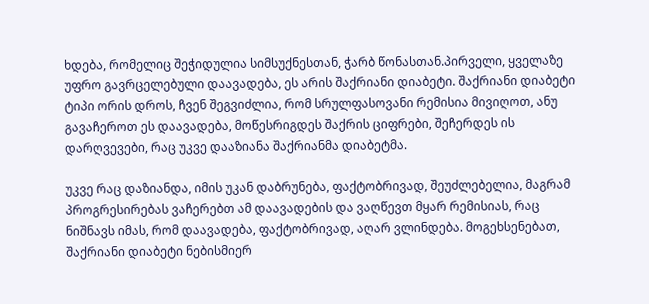ხდება, რომელიც შეჭიდულია სიმსუქნესთან, ჭარბ წონასთან.პირველი, ყველაზე უფრო გავრცელებული დაავადება, ეს არის შაქრიანი დიაბეტი. შაქრიანი დიაბეტი ტიპი ორის დროს, ჩვენ შეგვიძლია, რომ სრულფასოვანი რემისია მივიღოთ, ანუ გავაჩეროთ ეს დაავადება, მოწესრიგდეს შაქრის ციფრები, შეჩერდეს ის დარღვევები, რაც უკვე დააზიანა შაქრიანმა დიაბეტმა.

უკვე რაც დაზიანდა, იმის უკან დაბრუნება, ფაქტობრივად, შეუძლებელია, მაგრამ პროგრესირებას ვაჩერებთ ამ დაავადების და ვაღწევთ მყარ რემისიას, რაც ნიშნავს იმას, რომ დაავადება, ფაქტობრივად, აღარ ვლინდება. მოგეხსენებათ, შაქრიანი დიაბეტი ნებისმიერ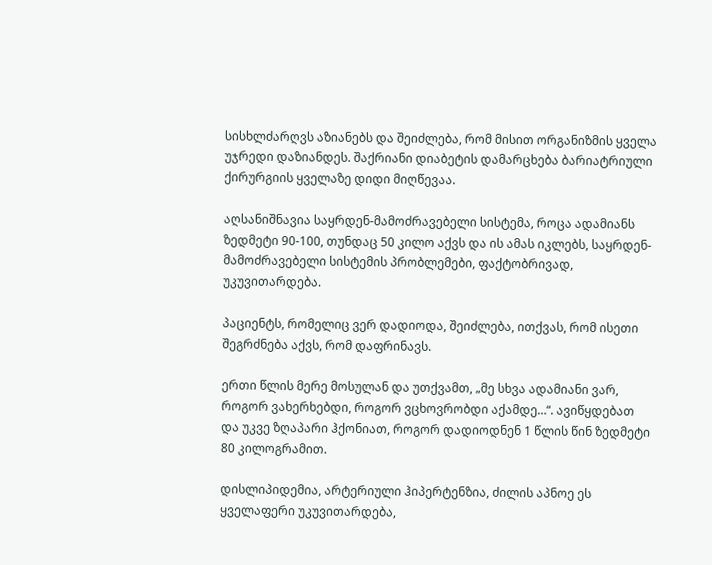სისხლძარღვს აზიანებს და შეიძლება, რომ მისით ორგანიზმის ყველა უჯრედი დაზიანდეს. შაქრიანი დიაბეტის დამარცხება ბარიატრიული ქირურგიის ყველაზე დიდი მიღწევაა.

აღსანიშნავია საყრდენ-მამოძრავებელი სისტემა, როცა ადამიანს ზედმეტი 90-100, თუნდაც 50 კილო აქვს და ის ამას იკლებს, საყრდენ-მამოძრავებელი სისტემის პრობლემები, ფაქტობრივად, უკუვითარდება.

პაციენტს, რომელიც ვერ დადიოდა, შეიძლება, ითქვას, რომ ისეთი შეგრძნება აქვს, რომ დაფრინავს.

ერთი წლის მერე მოსულან და უთქვამთ, „მე სხვა ადამიანი ვარ, როგორ ვახერხებდი, როგორ ვცხოვრობდი აქამდე…“. ავიწყდებათ და უკვე ზღაპარი ჰქონიათ, როგორ დადიოდნენ 1 წლის წინ ზედმეტი 80 კილოგრამით.

დისლიპიდემია, არტერიული ჰიპერტენზია, ძილის აპნოე ეს ყველაფერი უკუვითარდება,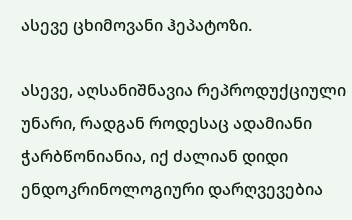ასევე ცხიმოვანი ჰეპატოზი.

ასევე, აღსანიშნავია რეპროდუქციული უნარი, რადგან როდესაც ადამიანი ჭარბწონიანია, იქ ძალიან დიდი ენდოკრინოლოგიური დარღვევებია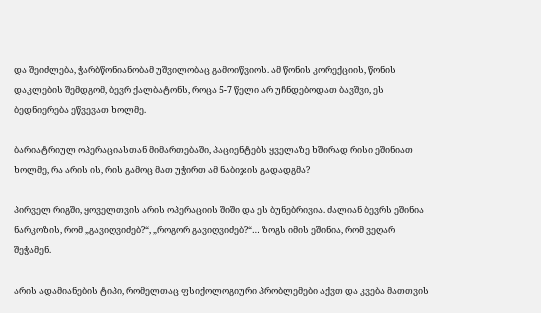და შეიძლება, ჭარბწონიანობამ უშვილობაც გამოიწვიოს. ამ წონის კორექციის, წონის დაკლების შემდგომ, ბევრ ქალბატონს, როცა 5-7 წელი არ უჩნდებოდათ ბავშვი, ეს ბედნიერება ეწვევათ ხოლმე.

ბარიატრიულ ოპერაციასთან მიმართებაში, პაციენტებს ყველაზე ხშირად რისი ეშინიათ ხოლმე, რა არის ის, რის გამოც მათ უჭირთ ამ ნაბიჯის გადადგმა?

პირველ რიგში, ყოველთვის არის ოპერაციის შიში და ეს ბუნებრივია. ძალიან ბევრს ეშინია ნარკოზის, რომ „გავიღვიძებ?“, „როგორ გავიღვიძებ?“… ზოგს იმის ეშინია, რომ ვეღარ შეჭამენ.

არის ადამიანების ტიპი, რომელთაც ფსიქოლოგიური პრობლემები აქვთ და კვება მათთვის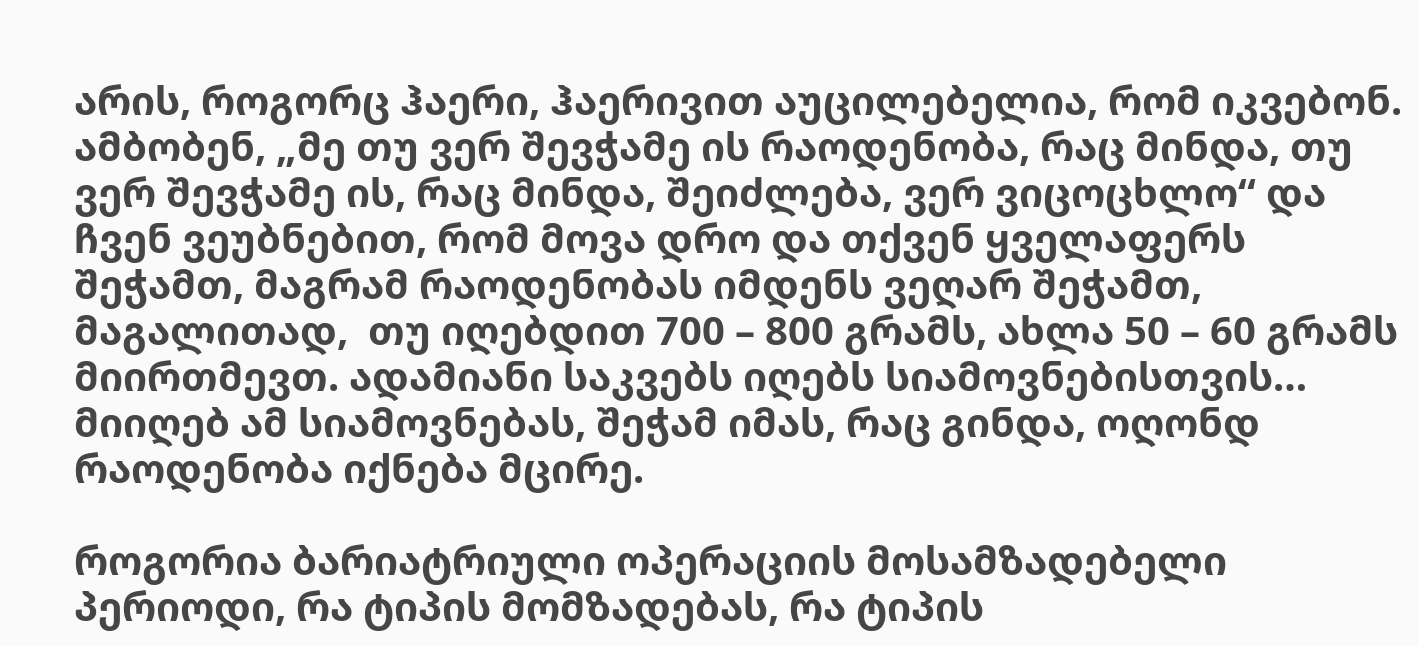არის, როგორც ჰაერი, ჰაერივით აუცილებელია, რომ იკვებონ. ამბობენ, „მე თუ ვერ შევჭამე ის რაოდენობა, რაც მინდა, თუ ვერ შევჭამე ის, რაც მინდა, შეიძლება, ვერ ვიცოცხლო“ და ჩვენ ვეუბნებით, რომ მოვა დრო და თქვენ ყველაფერს შეჭამთ, მაგრამ რაოდენობას იმდენს ვეღარ შეჭამთ, მაგალითად,  თუ იღებდით 700 – 800 გრამს, ახლა 50 – 60 გრამს მიირთმევთ. ადამიანი საკვებს იღებს სიამოვნებისთვის… მიიღებ ამ სიამოვნებას, შეჭამ იმას, რაც გინდა, ოღონდ რაოდენობა იქნება მცირე.

როგორია ბარიატრიული ოპერაციის მოსამზადებელი პერიოდი, რა ტიპის მომზადებას, რა ტიპის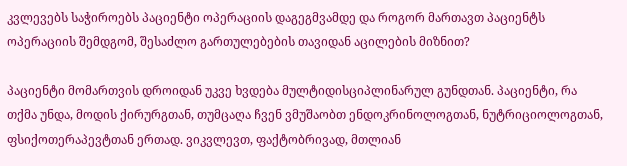კვლევებს საჭიროებს პაციენტი ოპერაციის დაგეგმვამდე და როგორ მართავთ პაციენტს ოპერაციის შემდგომ, შესაძლო გართულებების თავიდან აცილების მიზნით?

პაციენტი მომართვის დროიდან უკვე ხვდება მულტიდისციპლინარულ გუნდთან. პაციენტი, რა თქმა უნდა, მოდის ქირურგთან, თუმცაღა ჩვენ ვმუშაობთ ენდოკრინოლოგთან, ნუტრიციოლოგთან, ფსიქოთერაპევტთან ერთად. ვიკვლევთ, ფაქტობრივად, მთლიან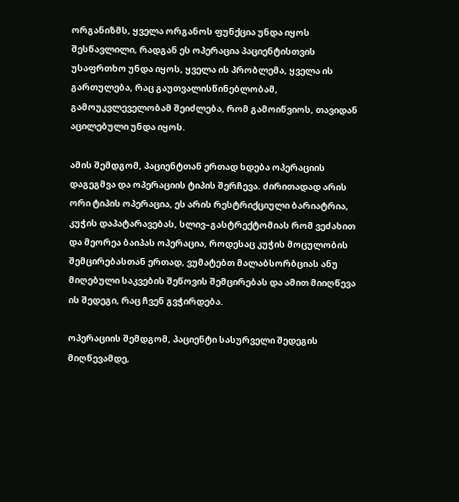ორგანიზმს, ყველა ორგანოს ფუნქცია უნდა იყოს შესწავლილი, რადგან ეს ოპერაცია პაციენტისთვის უსაფრთხო უნდა იყოს, ყველა ის პრობლემა, ყველა ის გართულება, რაც გაუთვალისწინებლობამ, გამოუკვლეველობამ შეიძლება, რომ გამოიწვიოს, თავიდან აცილებული უნდა იყოს.

ამის შემდგომ, პაციენტთან ერთად ხდება ოპერაციის დაგეგმვა და ოპერაციის ტიპის შერჩევა. ძირითადად არის ორი ტიპის ოპერაცია, ეს არის რესტრიქციული ბარიატრია, კუჭის დაპატარავებას, სლივ–გასტრექტომიას რომ ვეძახით და მეორეა ბაიპას ოპერაცია, როდესაც კუჭის მოცულობის შემცირებასთან ერთად, ვუმატებთ მალაბსორბციას ანუ მიღებული საკვების შეწოვის შემცირებას და ამით მიიღწევა ის შედეგი, რაც ჩვენ გვჭირდება.

ოპერაციის შემდგომ, პაციენტი სასურველი შედეგის მიღწევამდე,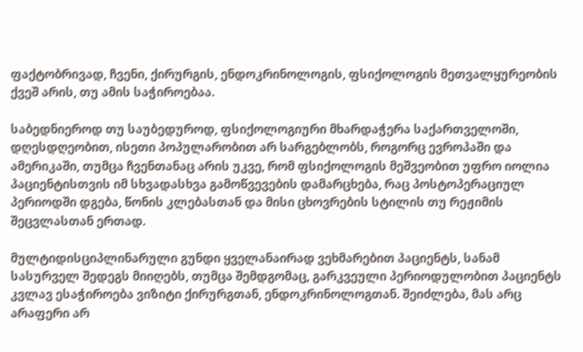ფაქტობრივად, ჩვენი, ქირურგის, ენდოკრინოლოგის, ფსიქოლოგის მეთვალყურეობის ქვეშ არის, თუ ამის საჭიროებაა.

საბედნიეროდ თუ საუბედუროდ, ფსიქოლოგიური მხარდაჭერა საქართველოში, დღესდღეობით, ისეთი პოპულარობით არ სარგებლობს, როგორც ევროპაში და ამერიკაში, თუმცა ჩვენთანაც არის უკვე, რომ ფსიქოლოგის მეშვეობით უფრო იოლია პაციენტისთვის იმ სხვადასხვა გამოწვევების დამარცხება, რაც პოსტოპერაციულ პერიოდში დგება, წონის კლებასთან და მისი ცხოვრების სტილის თუ რეჟიმის შეცვლასთან ერთად.

მულტიდისციპლინარული გუნდი ყველანაირად ვეხმარებით პაციენტს, სანამ სასურველ შედეგს მიიღებს, თუმცა შემდგომაც, გარკვეული პერიოდულობით პაციენტს კვლავ ესაჭიროება ვიზიტი ქირურგთან, ენდოკრინოლოგთან. შეიძლება, მას არც არაფერი არ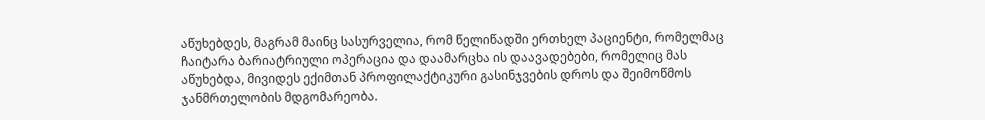აწუხებდეს, მაგრამ მაინც სასურველია, რომ წელიწადში ერთხელ პაციენტი, რომელმაც ჩაიტარა ბარიატრიული ოპერაცია და დაამარცხა ის დაავადებები, რომელიც მას აწუხებდა, მივიდეს ექიმთან პროფილაქტიკური გასინჯვების დროს და შეიმოწმოს ჯანმრთელობის მდგომარეობა.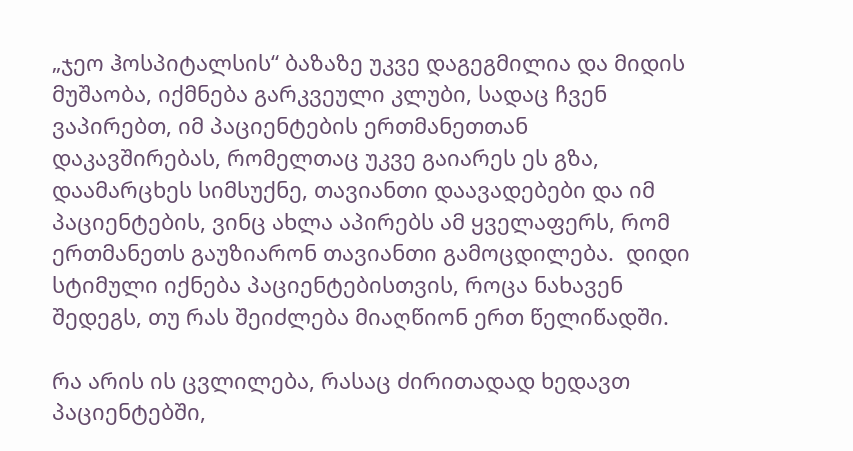„ჯეო ჰოსპიტალსის“ ბაზაზე უკვე დაგეგმილია და მიდის მუშაობა, იქმნება გარკვეული კლუბი, სადაც ჩვენ ვაპირებთ, იმ პაციენტების ერთმანეთთან დაკავშირებას, რომელთაც უკვე გაიარეს ეს გზა, დაამარცხეს სიმსუქნე, თავიანთი დაავადებები და იმ პაციენტების, ვინც ახლა აპირებს ამ ყველაფერს, რომ ერთმანეთს გაუზიარონ თავიანთი გამოცდილება.  დიდი სტიმული იქნება პაციენტებისთვის, როცა ნახავენ შედეგს, თუ რას შეიძლება მიაღწიონ ერთ წელიწადში.

რა არის ის ცვლილება, რასაც ძირითადად ხედავთ პაციენტებში,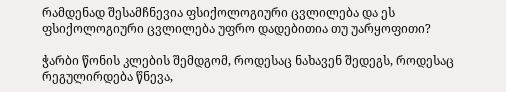რამდენად შესამჩნევია ფსიქოლოგიური ცვლილება და ეს ფსიქოლოგიური ცვლილება უფრო დადებითია თუ უარყოფითი?

ჭარბი წონის კლების შემდგომ, როდესაც ნახავენ შედეგს, როდესაც რეგულირდება წნევა,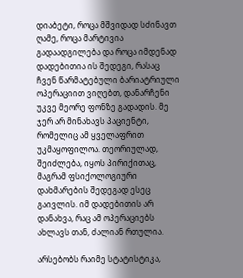დიაბეტი, როცა მშვიდად სძინავთ ღამე, როცა მარტივია გადაადგილება და როცა იმდენად დადებითია ის შედეგი, რასაც ჩვენ წარმატებული ბარიატრიული ოპერაციით ვიღებთ, დანარჩენი უკვე მეორე ფონზე გადადის. მე ჯერ არ მინახავს პაციენტი, რომელიც ამ ყველაფრით უკმაყოფილოა. თეორიულად, შეიძლება, იყოს პირიქითაც, მაგრამ ფსიქოლოგიური დახმარების შედეგად ესეც გაივლის. იმ დადებითის არ დანახვა, რაც ამ ოპერაციებს ახლავს თან, ძალიან რთულია.

არსებობს რაიმე სტატისტიკა,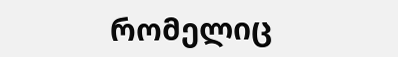რომელიც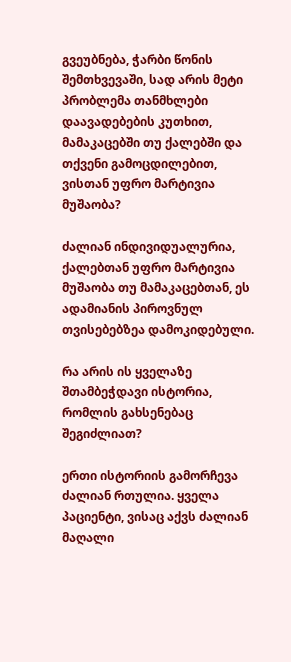გვეუბნება, ჭარბი წონის შემთხვევაში, სად არის მეტი პრობლემა თანმხლები დაავადებების კუთხით, მამაკაცებში თუ ქალებში და თქვენი გამოცდილებით, ვისთან უფრო მარტივია მუშაობა?

ძალიან ინდივიდუალურია, ქალებთან უფრო მარტივია მუშაობა თუ მამაკაცებთან, ეს ადამიანის პიროვნულ თვისებებზეა დამოკიდებული.

რა არის ის ყველაზე შთამბეჭდავი ისტორია, რომლის გახსენებაც შეგიძლიათ?

ერთი ისტორიის გამორჩევა ძალიან რთულია. ყველა პაციენტი, ვისაც აქვს ძალიან მაღალი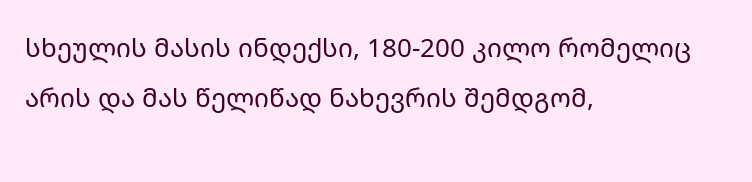სხეულის მასის ინდექსი, 180-200 კილო რომელიც არის და მას წელიწად ნახევრის შემდგომ,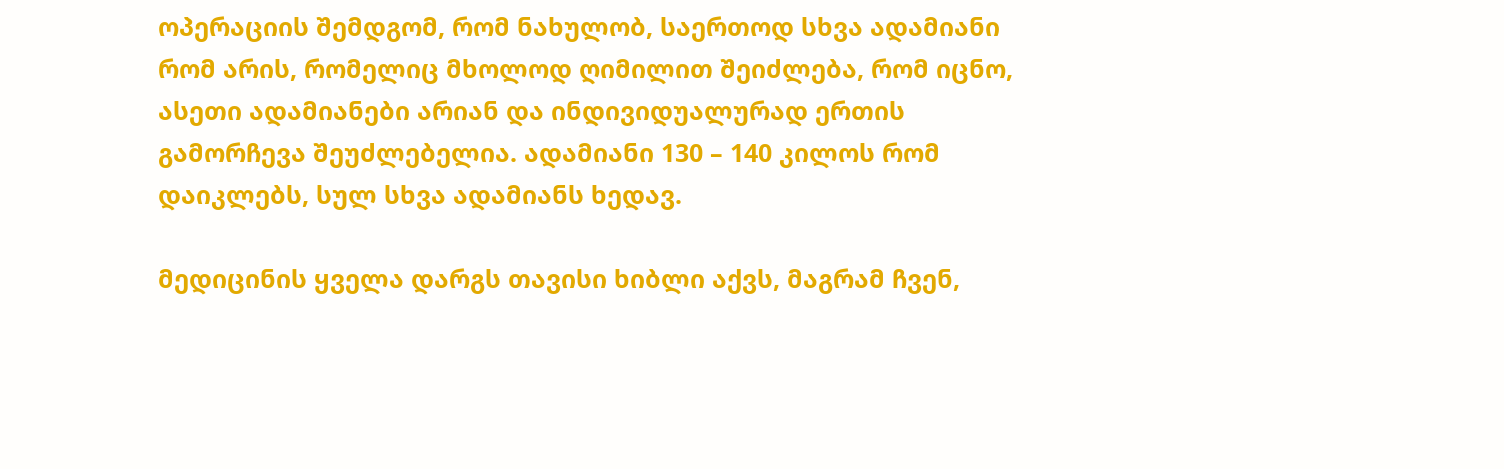ოპერაციის შემდგომ, რომ ნახულობ, საერთოდ სხვა ადამიანი რომ არის, რომელიც მხოლოდ ღიმილით შეიძლება, რომ იცნო, ასეთი ადამიანები არიან და ინდივიდუალურად ერთის გამორჩევა შეუძლებელია. ადამიანი 130 – 140 კილოს რომ დაიკლებს, სულ სხვა ადამიანს ხედავ.

მედიცინის ყველა დარგს თავისი ხიბლი აქვს, მაგრამ ჩვენ,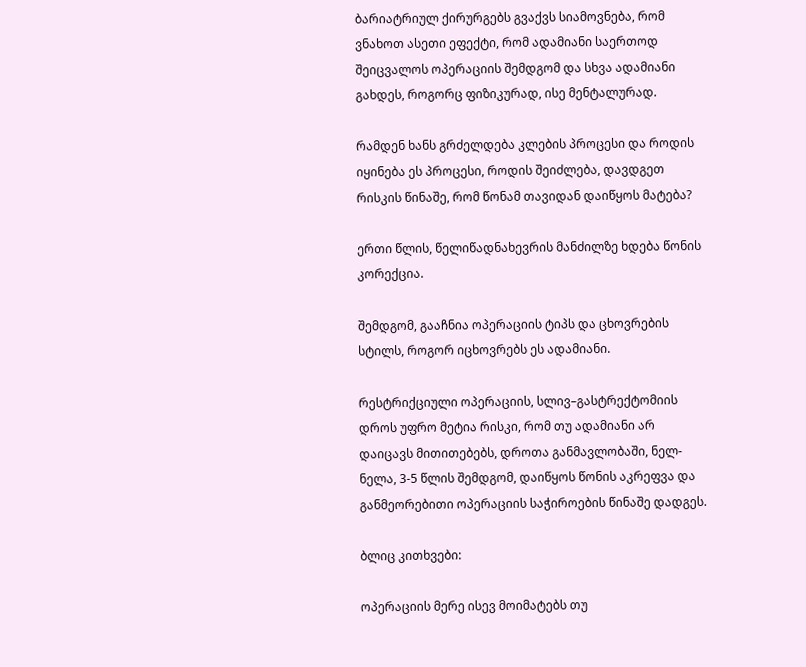ბარიატრიულ ქირურგებს გვაქვს სიამოვნება, რომ ვნახოთ ასეთი ეფექტი, რომ ადამიანი საერთოდ შეიცვალოს ოპერაციის შემდგომ და სხვა ადამიანი გახდეს, როგორც ფიზიკურად, ისე მენტალურად.

რამდენ ხანს გრძელდება კლების პროცესი და როდის იყინება ეს პროცესი, როდის შეიძლება, დავდგეთ რისკის წინაშე, რომ წონამ თავიდან დაიწყოს მატება?

ერთი წლის, წელიწადნახევრის მანძილზე ხდება წონის კორექცია.

შემდგომ, გააჩნია ოპერაციის ტიპს და ცხოვრების სტილს, როგორ იცხოვრებს ეს ადამიანი.

რესტრიქციული ოპერაციის, სლივ–გასტრექტომიის დროს უფრო მეტია რისკი, რომ თუ ადამიანი არ დაიცავს მითითებებს, დროთა განმავლობაში, ნელ-ნელა, 3-5 წლის შემდგომ, დაიწყოს წონის აკრეფვა და განმეორებითი ოპერაციის საჭიროების წინაშე დადგეს.

ბლიც კითხვები:

ოპერაციის მერე ისევ მოიმატებს თუ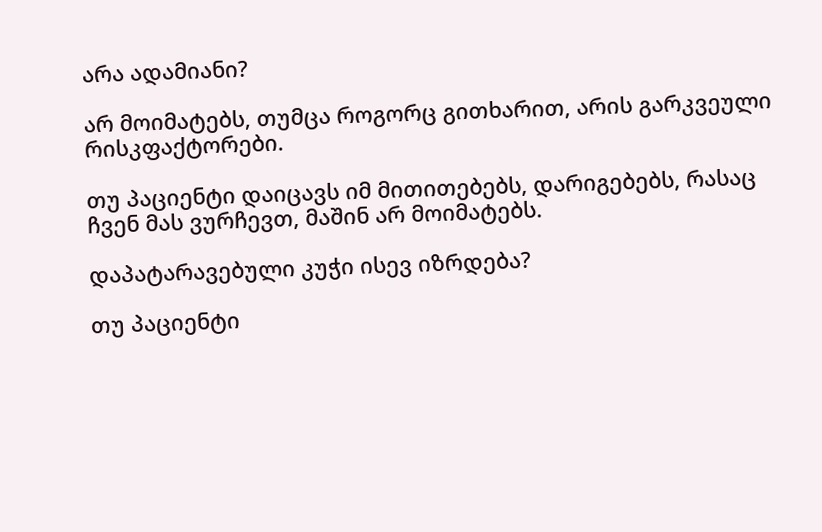არა ადამიანი?

არ მოიმატებს, თუმცა როგორც გითხარით, არის გარკვეული რისკფაქტორები.

თუ პაციენტი დაიცავს იმ მითითებებს, დარიგებებს, რასაც ჩვენ მას ვურჩევთ, მაშინ არ მოიმატებს.

დაპატარავებული კუჭი ისევ იზრდება?

თუ პაციენტი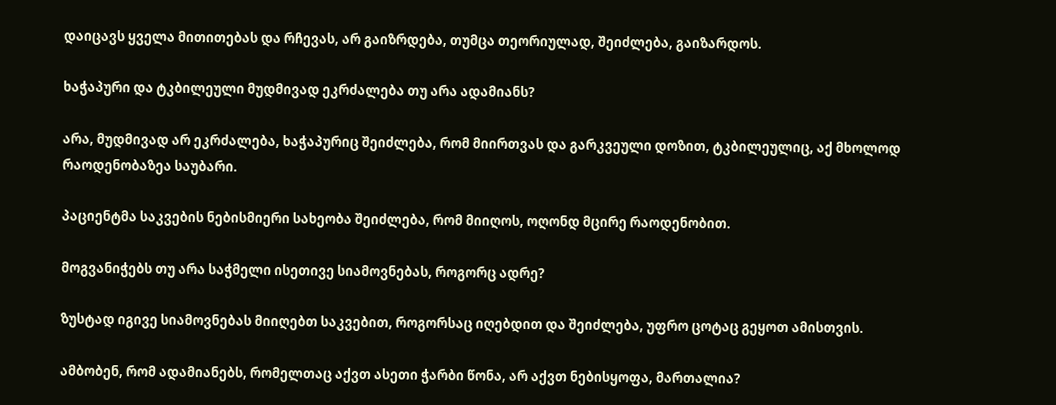დაიცავს ყველა მითითებას და რჩევას, არ გაიზრდება, თუმცა თეორიულად, შეიძლება, გაიზარდოს.

ხაჭაპური და ტკბილეული მუდმივად ეკრძალება თუ არა ადამიანს?

არა, მუდმივად არ ეკრძალება, ხაჭაპურიც შეიძლება, რომ მიირთვას და გარკვეული დოზით, ტკბილეულიც, აქ მხოლოდ რაოდენობაზეა საუბარი.

პაციენტმა საკვების ნებისმიერი სახეობა შეიძლება, რომ მიიღოს, ოღონდ მცირე რაოდენობით.

მოგვანიჭებს თუ არა საჭმელი ისეთივე სიამოვნებას, როგორც ადრე?

ზუსტად იგივე სიამოვნებას მიიღებთ საკვებით, როგორსაც იღებდით და შეიძლება, უფრო ცოტაც გეყოთ ამისთვის.

ამბობენ, რომ ადამიანებს, რომელთაც აქვთ ასეთი ჭარბი წონა, არ აქვთ ნებისყოფა, მართალია?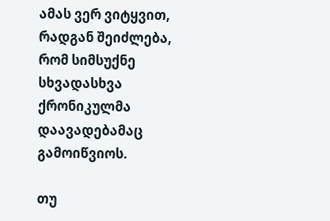ამას ვერ ვიტყვით, რადგან შეიძლება, რომ სიმსუქნე სხვადასხვა ქრონიკულმა დაავადებამაც გამოიწვიოს.

თუ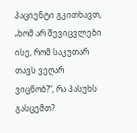პაციენტი გკითხავთ, „ხომ არ შევიცვლები ისე, რომ საკუთარ თავს ვეღარ ვიცნობ?“, რა პასუხს გასცემთ?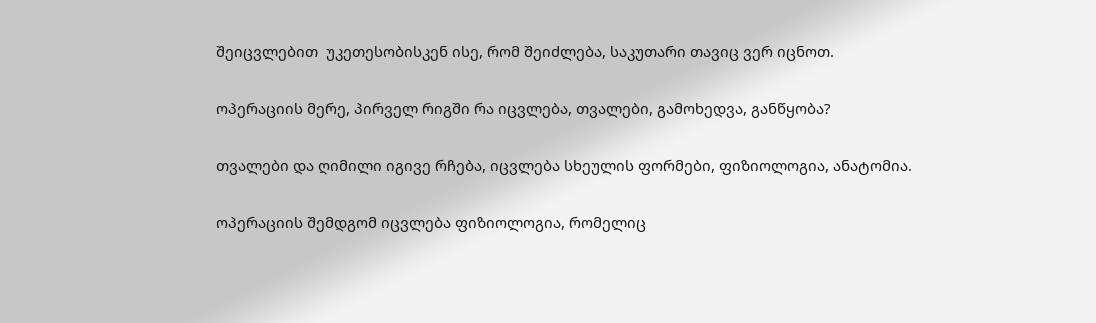შეიცვლებით  უკეთესობისკენ ისე, რომ შეიძლება, საკუთარი თავიც ვერ იცნოთ.

ოპერაციის მერე, პირველ რიგში რა იცვლება, თვალები, გამოხედვა, განწყობა?

თვალები და ღიმილი იგივე რჩება, იცვლება სხეულის ფორმები, ფიზიოლოგია, ანატომია.

ოპერაციის შემდგომ იცვლება ფიზიოლოგია, რომელიც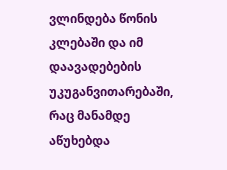ვლინდება წონის კლებაში და იმ დაავადებების უკუგანვითარებაში, რაც მანამდე აწუხებდა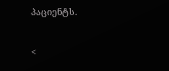პაციენტს.

<